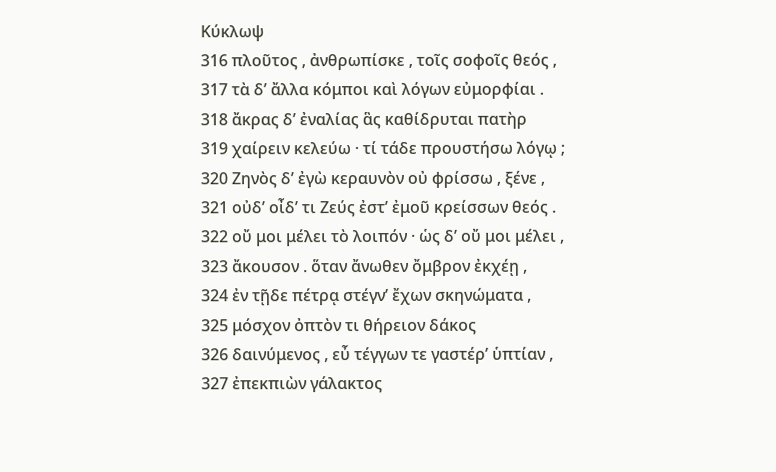Κύκλωψ
316 πλοῦτος , ἀνθρωπίσκε , τοῖς σοφοῖς θεός ,
317 τὰ δ’ ἄλλα κόμποι καὶ λόγων εὐμορφίαι .
318 ἄκρας δ’ ἐναλίας ἃς καθίδρυται πατὴρ
319 χαίρειν κελεύω · τί τάδε προυστήσω λόγῳ ;
320 Ζηνὸς δ’ ἐγὼ κεραυνὸν οὐ φρίσσω , ξένε ,
321 οὐδ’ οἶδ’ τι Ζεύς ἐστ’ ἐμοῦ κρείσσων θεός .
322 οὔ μοι μέλει τὸ λοιπόν · ὡς δ’ οὔ μοι μέλει ,
323 ἄκουσον . ὅταν ἄνωθεν ὄμβρον ἐκχέῃ ,
324 ἐν τῇδε πέτρᾳ στέγν’ ἔχων σκηνώματα ,
325 μόσχον ὀπτὸν τι θήρειον δάκος
326 δαινύμενος , εὖ τέγγων τε γαστέρ’ ὑπτίαν ,
327 ἐπεκπιὼν γάλακτος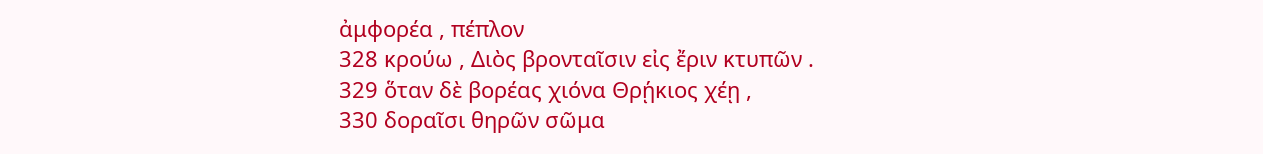ἀμφορέα , πέπλον
328 κρούω , Διὸς βρονταῖσιν εἰς ἔριν κτυπῶν .
329 ὅταν δὲ βορέας χιόνα Θρῄκιος χέῃ ,
330 δοραῖσι θηρῶν σῶμα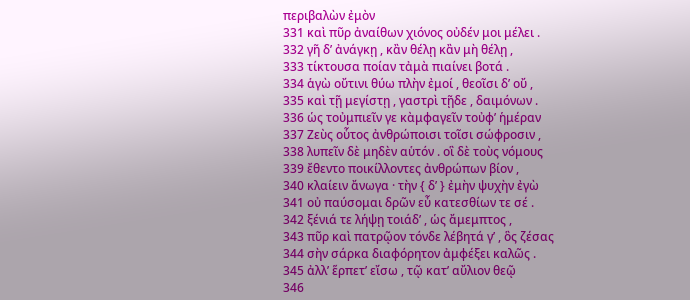περιβαλὼν ἐμὸν
331 καὶ πῦρ ἀναίθων χιόνος οὐδέν μοι μέλει .
332 γῆ δ’ ἀνάγκῃ , κἂν θέλῃ κἂν μὴ θέλῃ ,
333 τίκτουσα ποίαν τἀμὰ πιαίνει βοτά .
334 ἁγὼ οὔτινι θύω πλὴν ἐμοί , θεοῖσι δ’ οὔ ,
335 καὶ τῇ μεγίστῃ , γαστρὶ τῇδε , δαιμόνων .
336 ὡς τοὐμπιεῖν γε κὰμφαγεῖν τοὐφ’ ἡμέραν
337 Ζεὺς οὗτος ἀνθρώποισι τοῖσι σώφροσιν ,
338 λυπεῖν δὲ μηδὲν αὑτόν . οἳ δὲ τοὺς νόμους
339 ἔθεντο ποικίλλοντες ἀνθρώπων βίον ,
340 κλαίειν ἄνωγα · τὴν { δ’ } ἐμὴν ψυχὴν ἐγὼ
341 οὐ παύσομαι δρῶν εὖ κατεσθίων τε σέ .
342 ξένιά τε λήψῃ τοιάδ’ , ὡς ἄμεμπτος ,
343 πῦρ καὶ πατρῷον τόνδε λέβητά γ’ , ὃς ζέσας
344 σὴν σάρκα διαφόρητον ἀμφέξει καλῶς .
345 ἀλλ’ ἕρπετ’ εἴσω , τῷ κατ’ αὔλιον θεῷ
346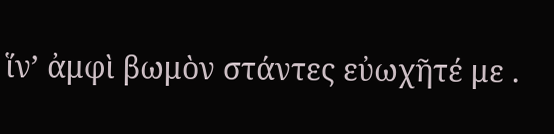ἵν’ ἀμφὶ βωμὸν στάντες εὐωχῆτέ με .